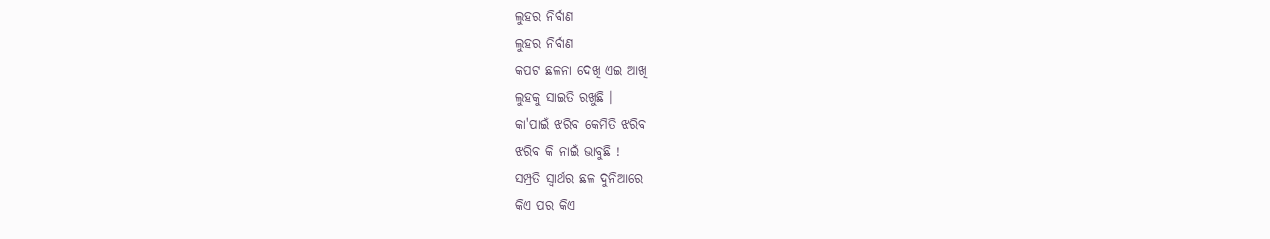ଲୁହର ନିର୍ବାଣ
ଲୁହର ନିର୍ବାଣ
କପଟ ଛଳନା ଦେଖି ଏଇ ଆଖି
ଲୁହକୁ ସାଇତି ରଖୁଛି ।
କା'ପାଇଁ ଝରିବ କେମିତି ଝରିବ
ଝରିବ କି ନାଇଁ ଭାବୁଛି !
ସମ୍ପ୍ରତି ସ୍ୱାର୍ଥର ଛଳ ଦୁନିଆରେ
କିଏ ପର କିଏ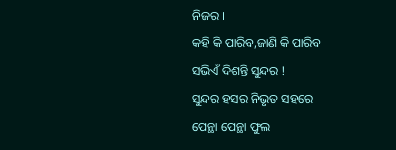ନିଜର ।
କହି କି ପାରିବ,ଜାଣି କି ପାରିବ
ସଭିଏଁ ଦିଶନ୍ତି ସୁନ୍ଦର !
ସୁନ୍ଦର ହସର ନିଭୃତ ସହରେ
ପେନ୍ଥା ପେନ୍ଥା ଫୁଲ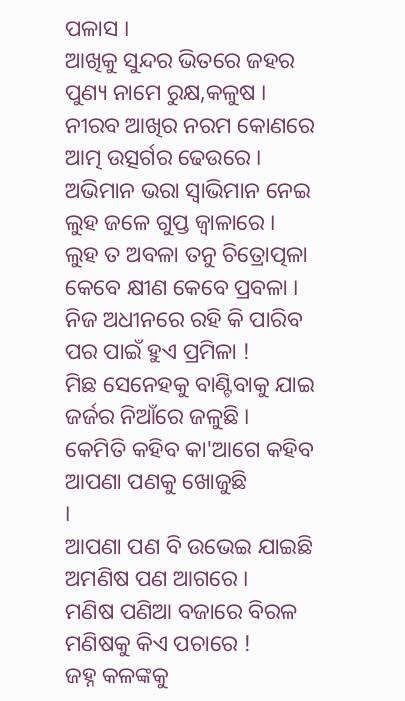ପଳାସ ।
ଆଖିକୁ ସୁନ୍ଦର ଭିତରେ ଜହର
ପୁଣ୍ୟ ନାମେ ରୁକ୍ଷ,କଳୁଷ ।
ନୀରବ ଆଖିର ନରମ କୋଣରେ
ଆତ୍ମ ଉତ୍ସର୍ଗର ଢେଉରେ ।
ଅଭିମାନ ଭରା ସ୍ୱାଭିମାନ ନେଇ
ଲୁହ ଜଳେ ଗୁପ୍ତ ଜ୍ୱାଳାରେ ।
ଲୁହ ତ ଅବଳା ତନୁ ଚିତ୍ରୋତ୍ପଳା
କେବେ କ୍ଷୀଣ କେବେ ପ୍ରବଳା ।
ନିଜ ଅଧୀନରେ ରହି କି ପାରିବ
ପର ପାଇଁ ହୁଏ ପ୍ରମିଳା !
ମିଛ ସେନେହକୁ ବାଣ୍ଟିବାକୁ ଯାଇ
ଜର୍ଜର ନିଆଁରେ ଜଳୁଛି ।
କେମିତି କହିବ କା'ଆଗେ କହିବ
ଆପଣା ପଣକୁ ଖୋଜୁଛି
।
ଆପଣା ପଣ ବି ଉଭେଇ ଯାଇଛି
ଅମଣିଷ ପଣ ଆଗରେ ।
ମଣିଷ ପଣିଆ ବଜାରେ ବିରଳ
ମଣିଷକୁ କିଏ ପଚାରେ !
ଜହ୍ନ କଳଙ୍କକୁ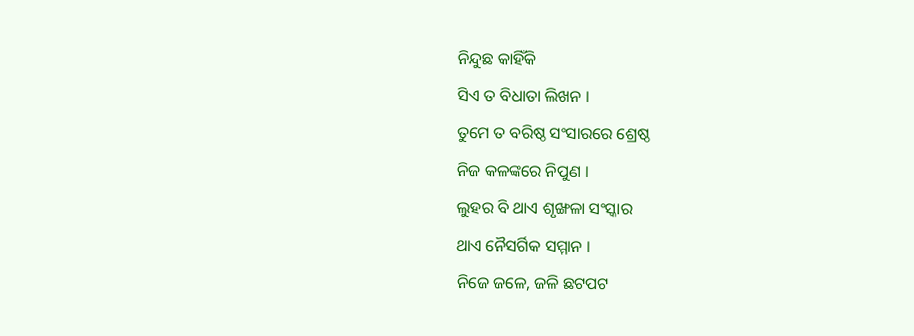ନିନ୍ଦୁଛ କାହିଁକି
ସିଏ ତ ବିଧାତା ଲିଖନ ।
ତୁମେ ତ ବରିଷ୍ଠ ସଂସାରରେ ଶ୍ରେଷ୍ଠ
ନିଜ କଳଙ୍କରେ ନିପୁଣ ।
ଲୁହର ବି ଥାଏ ଶୃଙ୍ଖଳା ସଂସ୍କାର
ଥାଏ ନୈସର୍ଗିକ ସମ୍ମାନ ।
ନିଜେ ଜଳେ, ଜଳି ଛଟପଟ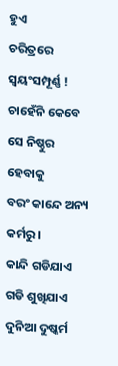ହୁଏ
ଚରିତ୍ରରେ ସ୍ୱୟଂସମ୍ପୂର୍ଣ୍ଣ !
ଚାହେଁନି କେବେ ସେ ନିଷ୍ଠୁର ହେବାକୁ
ବରଂ କାନ୍ଦେ ଅନ୍ୟ କର୍ମରୁ ।
କାନ୍ଦି ଗଡିଯାଏ ଗଡି ଶୁଖିଯାଏ
ଦୁନିଆ ଦୁଷ୍କର୍ମ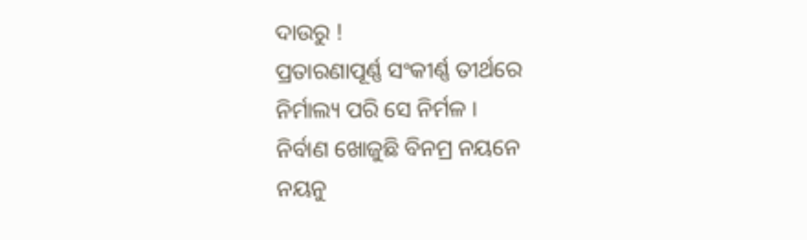ଦାଉରୁ !
ପ୍ରତାରଣାପୂର୍ଣ୍ଣ ସଂକୀର୍ଣ୍ଣ ତୀର୍ଥରେ
ନିର୍ମାଲ୍ୟ ପରି ସେ ନିର୍ମଳ ।
ନିର୍ବାଣ ଖୋଜୁଛି ବିନମ୍ର ନୟନେ
ନୟନୁ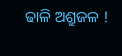ଢାଳି ଅଶ୍ରୁଜଳ !